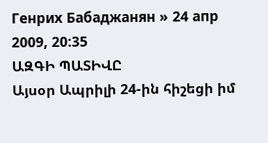Генрих Бабаджанян » 24 апр 2009, 20:35
ԱԶԳԻ ՊԱՏԻՎԸ
Այսօր Ապրիլի 24-ին հիշեցի իմ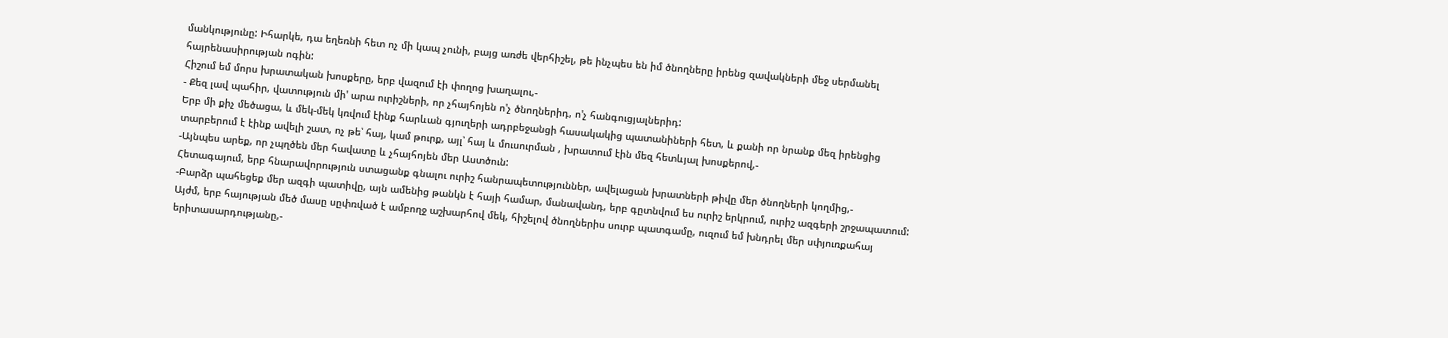մանկությունը: Իհարկե, դա եղեռնի հետ ոչ մի կապ չունի, բայց առժե վերհիշել, թե ինչպես են իմ ծնողները իրենց զավակների մեջ սերմանել հայրենասիրության ոգին:
Հիշում եմ մորս խրատական խոսքերը, երբ վազում էի փողոց խաղալու,-
- Քեզ լավ պահիր, վատություն մի' արա ուրիշների, որ չհայհոյեն ո'չ ծնողներիդ, ո'չ հանգուցյալներիդ:
Երբ մի քիչ մեծացա, և մեկ-մեկ կռվում էինք հարևան գյուղերի ադրբեջանցի հասակակից պատանիների հետ, և քանի որ նրանք մեզ իրենցից տարբերում է էինք ավելի շատ, ոչ թե՝ հայ, կամ թուրք, այլ՝ հայ և մուսուրման , խրատում էին մեզ հետևյալ խոսքերով,-
-Այնպես արեք, որ չպղծեն մեր հավատը և չհայհոյեն մեր Աստծուն:
Հետագայում, երբ հնարավորություն ստացանք գնալու ուրիշ հանրապետություններ, ավելացան խրատների թիվը մեր ծնողների կողմից,-
-Բարձր պահեցեք մեր ազգի պատիվը, այն ամենից թանկն է հայի համար, մանավանդ, երբ գըտնվում ես ուրիշ երկրում, ուրիշ ազգերի շրջապատում:
Այժմ, երբ հայության մեծ մասը սըփռված է ամբողջ աշխարհով մեկ, հիշելով ծնողներիս սուրբ պատգամը, ուզում եմ խնդրել մեր սփյուռքահայ երիտասարդությանը,-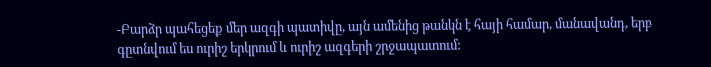-Բարձր պահեցեք մեր ազգի պատիվը, այն ամենից թանկն է հայի համար, մանավանդ, երբ գըտնվում ես ուրիշ երկրում և ուրիշ ազգերի շրջապատում: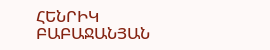ՀԵՆՐԻԿ ԲԱԲԱՋԱՆՅԱՆ